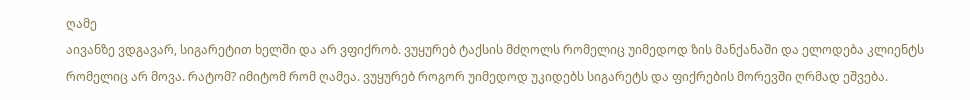ღამე
აივანზე ვდგავარ, სიგარეტით ხელში და არ ვფიქრობ. ვუყურებ ტაქსის მძღოლს რომელიც უიმედოდ ზის მანქანაში და ელოდება კლიენტს რომელიც არ მოვა. რატომ? იმიტომ რომ ღამეა. ვუყურებ როგორ უიმედოდ უკიდებს სიგარეტს და ფიქრების მორევში ღრმად ეშვება.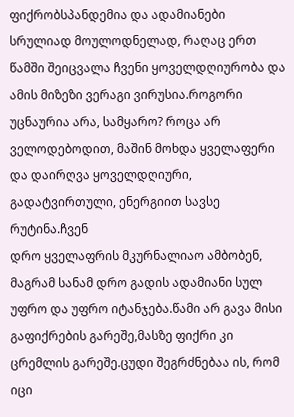ფიქრობსპანდემია და ადამიანები
სრულიად მოულოდნელად, რაღაც ერთ წამში შეიცვალა ჩვენი ყოველდღიურობა და ამის მიზეზი ვერაგი ვირუსია.როგორი უცნაურია არა, სამყარო? როცა არ ველოდებოდით, მაშინ მოხდა ყველაფერი და დაირღვა ყოველდღიური, გადატვირთული, ენერგიით სავსე რუტინა.ჩვენ
დრო ყველაფრის მკურნალიაო ამბობენ, მაგრამ სანამ დრო გადის ადამიანი სულ უფრო და უფრო იტანჯება.წამი არ გავა მისი გაფიქრების გარეშე,მასზე ფიქრი კი ცრემლის გარეშე.ცუდი შეგრძნებაა ის, რომ იცი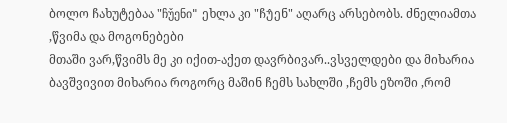ბოლო ჩახუტებაა "ჩუ̌ენი" ეხლა კი "ჩუ̂ენ" აღარც არსებობს. ძნელიამთა ,წვიმა და მოგონებები
მთაში ვარ,წვიმს მე კი იქით-აქეთ დავრბივარ..ვსველდები და მიხარია ბავშვივით მიხარია როგორც მაშინ ჩემს სახლში ,ჩემს ეზოში ,რომ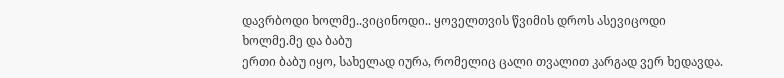დავრბოდი ხოლმე..ვიცინოდი.. ყოველთვის წვიმის დროს ასევიცოდი ხოლმე.მე და ბაბუ
ერთი ბაბუ იყო, სახელად იურა, რომელიც ცალი თვალით კარგად ვერ ხედავდა.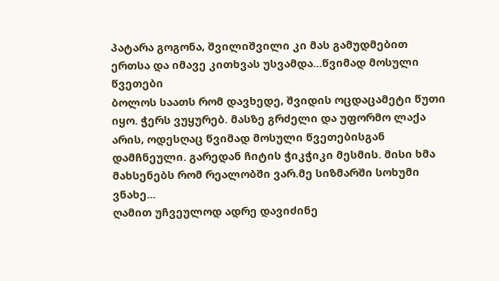პატარა გოგონა, შვილიშვილი კი მას გამუდმებით ერთსა და იმავე კითხვას უსვამდა...წვიმად მოსული წვეთები
ბოლოს საათს რომ დავხედე, შვიდის ოცდაცამეტი წუთი იყო. ჭერს ვუყურებ. მასზე გრძელი და უფორმო ლაქა არის, ოდესღაც წვიმად მოსული წვეთებისგან დამჩნეული. გარედან ჩიტის ჭიკჭიკი მესმის. მისი ხმა მახსენებს რომ რეალობში ვარ.მე სიზმარში სოხუმი ვნახე...
ღამით უჩვეულოდ ადრე დავიძინე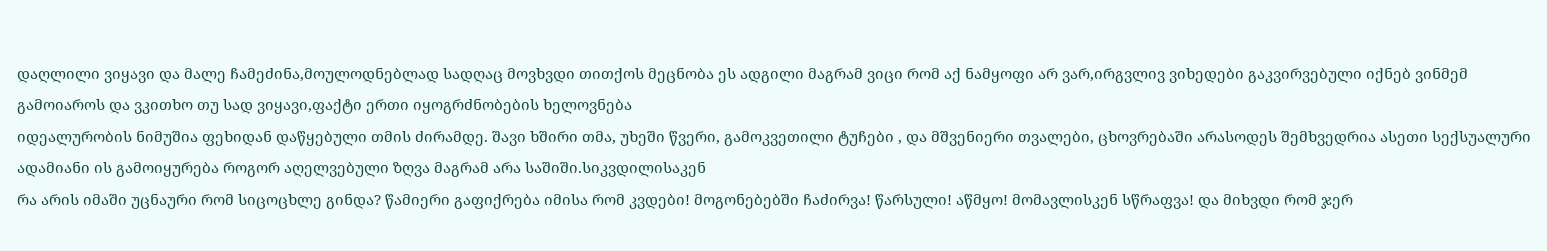დაღლილი ვიყავი და მალე ჩამეძინა,მოულოდნებლად სადღაც მოვხვდი თითქოს მეცნობა ეს ადგილი მაგრამ ვიცი რომ აქ ნამყოფი არ ვარ,ირგვლივ ვიხედები გაკვირვებული იქნებ ვინმემ გამოიაროს და ვკითხო თუ სად ვიყავი,ფაქტი ერთი იყოგრძნობების ხელოვნება
იდეალურობის ნიმუშია ფეხიდან დაწყებული თმის ძირამდე. შავი ხშირი თმა, უხეში წვერი, გამოკვეთილი ტუჩები , და მშვენიერი თვალები, ცხოვრებაში არასოდეს შემხვედრია ასეთი სექსუალური ადამიანი ის გამოიყურება როგორ აღელვებული ზღვა მაგრამ არა საშიში.სიკვდილისაკენ
რა არის იმაში უცნაური რომ სიცოცხლე გინდა? წამიერი გაფიქრება იმისა რომ კვდები! მოგონებებში ჩაძირვა! წარსული! აწმყო! მომავლისკენ სწრაფვა! და მიხვდი რომ ჯერ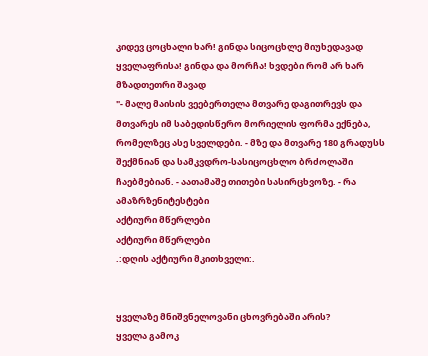კიდევ ცოცხალი ხარ! გინდა სიცოცხლე მიუხედავად ყველაფრისა! გინდა და მორჩა! ხვდები რომ არ ხარ მზადთეთრი შავად
"- მალე მაისის ვეებერთელა მთვარე დაგითრევს და მთვარეს იმ საბედისწერო მორიელის ფორმა ექნება, რომელზეც ასე სველდები. - მზე და მთვარე 180 გრადუსს შექმნიან და სამკვდრო-სასიცოცხლო ბრძოლაში ჩაებმებიან. - აათამაშე თითები სასირცხვოზე. - რა ამაზრზენიტესტები
აქტიური მწერლები
აქტიური მწერლები
.:დღის აქტიური მკითხველი:.


ყველაზე მნიშვნელოვანი ცხოვრებაში არის?
ყველა გამოკ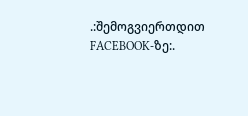.:შემოგვიერთდით FACEBOOK-ზე:.